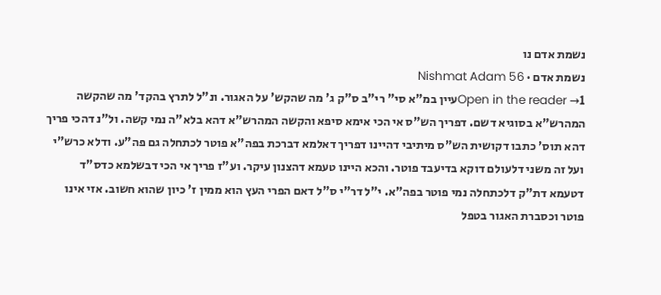נשמת אדם נו
נשמת אדם · Nishmat Adam 56
Open in the reader →1עיין במ"א סי" רי"ב ס"ק ג' מה שהקש' על האגור. ונ"ל לתרץ בהקד' מה שהקשה המהרש"א בסוגיא דשם. דפריך הש"ס אי הכי אימא סיפא והקשה המהרש"א דהא בלא"ה נמי קשה. ול"נ דהכי פריך דהא תוס' כתבו דקושית הש"ס מיתיבי דהיינו דפריך דאלמא דברכת בפה"א פוטר לכתחלה גם פה"ע. ודלא כרש"י ועל זה משני דלעולם דוקא בדיעבד פוטר. והכא היינו טעמא דהצנון עיקר. וע"ז פריך אי הכי דבשלמא כדס"ד דטעמא דת"ק דלכתחלה נמי פוטר בפה"א. י"ל דר"י ס"ל דאם הפרי העץ הוא ממין ז' כיון שהוא חשוב. אזי אינו פוטר וכסברת האגור בטפל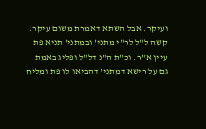ועיקר. אבל השתא דאמרת משום עיקר. קשה ל"ל לר"י מתני' ובמתני' תניא פת עיין א"ר. וכ"ת ה"נ דל"ל ופליג באמת גם על רישא דמתני' דהביאו לו פת ומליח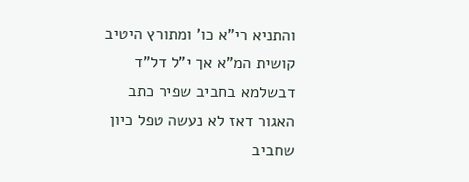והתניא רי"א כו' ומתורץ היטיב קושית המ"א אך י"ל דל"ד דבשלמא בחביב שפיר כתב האגור דאז לא נעשה טפל כיון שחביב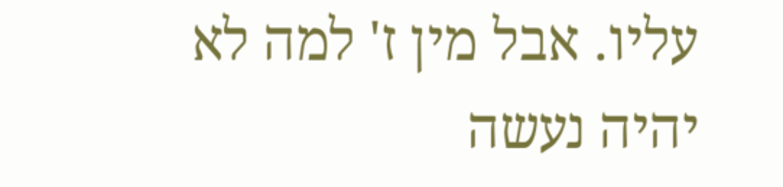עליו. אבל מין ז' למה לא יהיה נעשה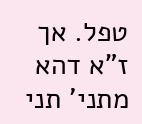טפל. אך ז"א דהא מתני' תני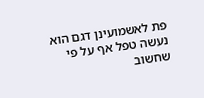פת לאשמועינן דגם הוא נעשה טפל אף על פי שחשוב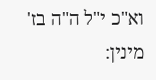וא"כ י"ל ה"ה בז' מינין: